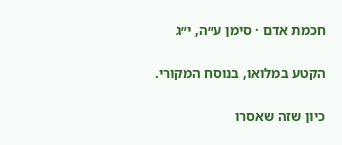חכמת אדם · סימן ע״ה, י״ג

הקטע במלואו, בנוסח המקורי.

כיון שזה שאסרו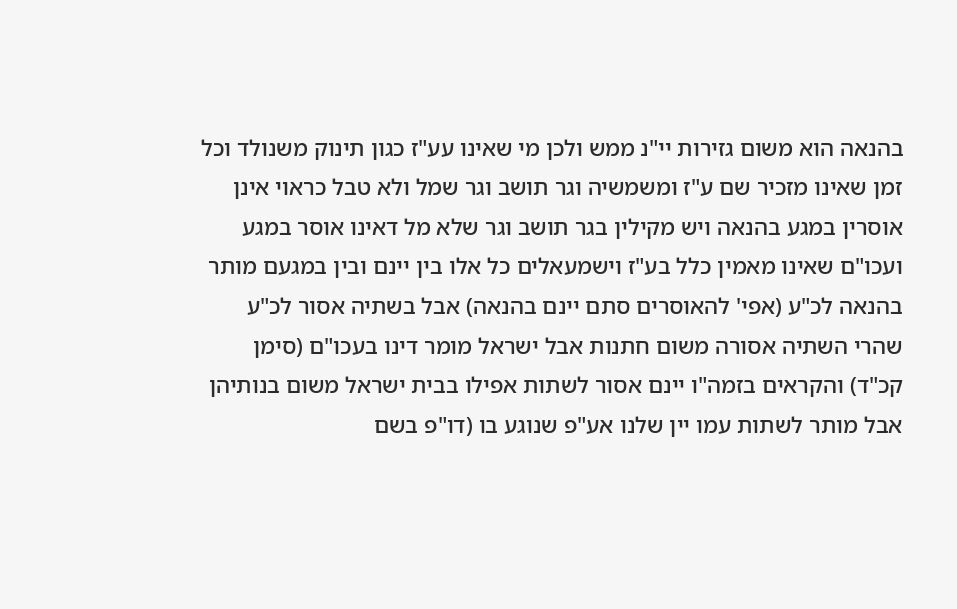בהנאה הוא משום גזירות יי"נ ממש ולכן מי שאינו עע"ז כגון תינוק משנולד וכל זמן שאינו מזכיר שם ע"ז ומשמשיה וגר תושב וגר שמל ולא טבל כראוי אינן אוסרין במגע בהנאה ויש מקילין בגר תושב וגר שלא מל דאינו אוסר במגע ועכו"ם שאינו מאמין כלל בע"ז וישמעאלים כל אלו בין יינם ובין במגעם מותר בהנאה לכ"ע (אפי' להאוסרים סתם יינם בהנאה) אבל בשתיה אסור לכ"ע שהרי השתיה אסורה משום חתנות אבל ישראל מומר דינו בעכו"ם (סימן קכ"ד) והקראים בזמה"ו יינם אסור לשתות אפילו בבית ישראל משום בנותיהן אבל מותר לשתות עמו יין שלנו אע"פ שנוגע בו (דו"פ בשם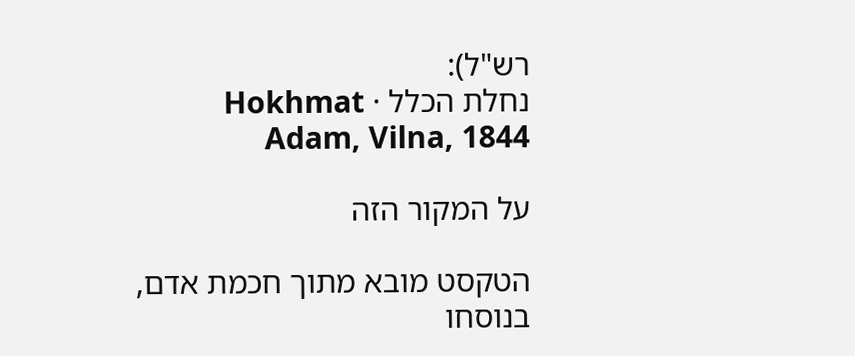רש"ל):
נחלת הכלל · Hokhmat Adam, Vilna, 1844

על המקור הזה

הטקסט מובא מתוך חכמת אדם, בנוסחו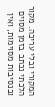המקורי ובלי עריכה. מקור הלכתי נכתב בזמן מסוים ובנסיבות מסוימות, ואין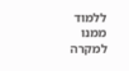ללמוד ממנו למקרה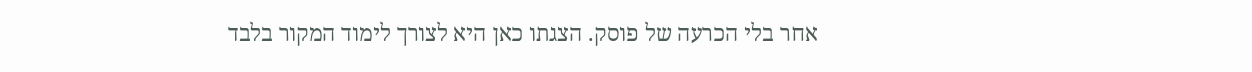אחר בלי הכרעה של פוסק. הצגתו כאן היא לצורך לימוד המקור בלבד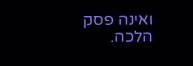ואינה פסק הלכה.